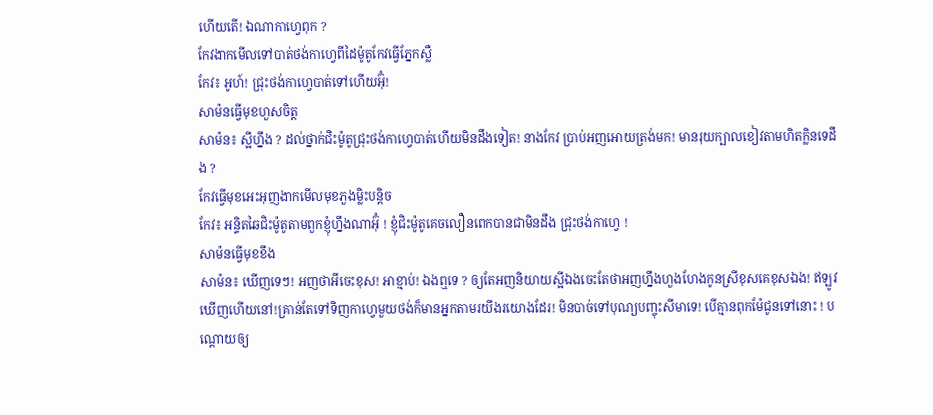ហើយតើ! ឯណាកាហ្វេពុក ?
កែវងាកមើលទៅបាត់ថង់កាហ្វេពីដៃម៉ូតូកែវធ្វើភ្នែកស្លឺ
កែវ៖ អូហ៍! ជ្រុះថង់កាហ្វេបាត់ទៅហើយអ៊ុំ!
សាម៉នធ្វើមុខហួសចិត្ត
សាម៉ន៖ ស្អីហ្នឹង ? ដល់ថ្នាក់ជិះម៉ូតូជ្រុះថង់កាហ្វេបាត់ហើយមិនដឹងទៀត! នាងកែវ ប្រាប់អញអោយត្រង់មក! មានរុយក្បាលខៀវតាមហិតក្លិនទេដឹង ?
កែវធ្វើមុខអេះអុញងាកមើលមុខភួងម្លិះបន្តិច
កែវ៖ អន្ទិតឆៃជិះម៉ូតូតាមពួកខ្ញុំហ្នឹងណាអ៊ុំ ! ខ្ញុំជិះម៉ូតូគេចលឿនពេកបានជាមិនដឹង ជ្រុះថង់កាហ្វេ !
សាម៉នធ្វើមុខខឹង
សាម៉ន៖ ឃើញទេៗ! អញថាអីចេះខុស! អាខ្មាប់! ឯងឮទេ ? ឲ្យតែអញនិយាយស្អីឯងចេះតែថាអញហ្នឹងហួងហែងកូនស្រីខុសគេខុសឯង! ឥឡូវឃើញហើយនៅ!គ្រាន់តែទៅទិញកាហ្វេមួយថង់ក៏មានអ្នកតាមរយីងរយោងដែរ! មិនបាច់ទៅបុណ្យបញ្ចុះសីមាទេ! បើគ្មានពុកម៉ែជូនទៅនោះ ! បណ្តោយឲ្យ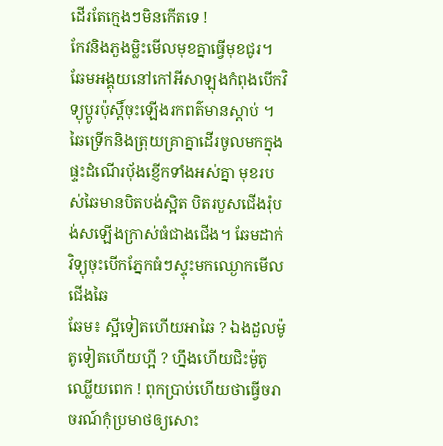ដើរតែកេ្មងៗមិនកើតទេ !
កែវនិងភួងម្លិះមើលមុខគ្នាធ្វើមុខជូរ។
ឆែមអង្គុយនៅកៅអីសាឡុងកំពុងបើកវិទ្យុប្តូរប៉ុស្តិ៍ចុះឡើងរកពត៌មានស្តាប់ ។ ឆៃទ្រើកនិងត្រុយគ្រាគ្នាដើរចូលមកក្នុងផ្ទះដំណើរប៉័ងខ្ញើកទាំងអស់គ្នា មុខរបស់ឆៃមានបិតបង់ស្អិត បិតរបួសជើងរុំបង់សឡើងក្រាស់ធំជាងជើង។ ឆែមដាក់វិទ្យុចុះបើកភ្នែកធំៗស្ទុះមកឈ្ងោកមើលជើងឆៃ
ឆែម៖ ស្អីទៀតហើយអាឆៃ ? ឯងដួលម៉ូតូទៀតហើយហ្អី ? ហ្នឹងហើយជិះម៉ូតូឈ្លើយពេក ! ពុកប្រាប់ហើយថាធ្វើចរាចរណ៍កុំប្រមាថឲ្យសោះ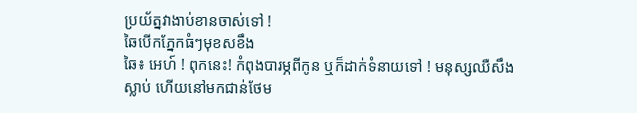ប្រយ័ត្នវាងាប់ខានចាស់ទៅ !
ឆៃបើកភ្នែកធំៗមុខសខឹង
ឆៃ៖ អេហ៍ ! ពុកនេះ! កំពុងបារម្ភពីកូន ឬក៏ដាក់ទំនាយទៅ ! មនុស្សឈឺសឹងស្លាប់ ហើយនៅមកជាន់ថែម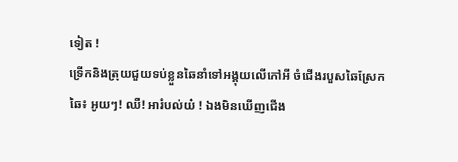ទៀត !
ទ្រើកនិងត្រុយជួយទប់ខ្លួនឆៃនាំទៅអង្គុយលើកៅអី ចំជើងរបួសឆៃស្រែក
ឆៃ៖ អូយៗ! ឈឺ! អារំបល់យ៎ ! ឯងមិនឃើញជើង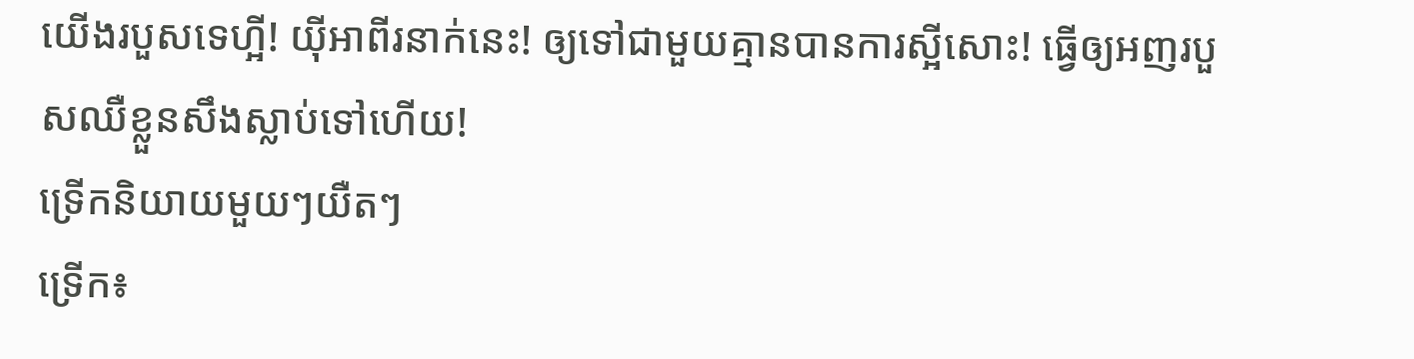យើងរបួសទេហ្អី! យ៉ីអាពីរនាក់នេះ! ឲ្យទៅជាមួយគ្មានបានការស្អីសោះ! ធ្វើឲ្យអញរបួសឈឺខ្លួនសឹងស្លាប់ទៅហើយ!
ទ្រើកនិយាយមួយៗយឺតៗ
ទ្រើក៖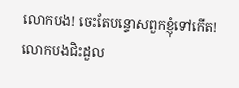លោកបង! ចេះតែបន្ទោសពួកខ្ញុំទៅកើត! លោកបងជិះដួល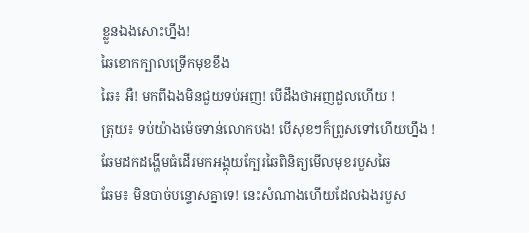ខ្លួនឯងសោះហ្នឹង!
ឆៃខោកក្បាលទ្រើកមុខខឹង
ឆៃ៖ អឺ! មកពីឯងមិនជួយទប់អញ! បើដឹងថាអញដួលហើយ !
ត្រុយ៖ ទប់យ៉ាងម៉េចទាន់លោកបង! បើសុខៗក៏ព្រូសទៅហើយហ្នឹង !
ឆែមដកដង្ហើមធំដើរមកអង្គុយក្បែរឆៃពិនិត្យមើលមុខរបួសឆៃ
ឆែម៖ មិនបាច់បន្ទោសគ្នាទេ! នេះសំណាងហើយដែលឯងរបួស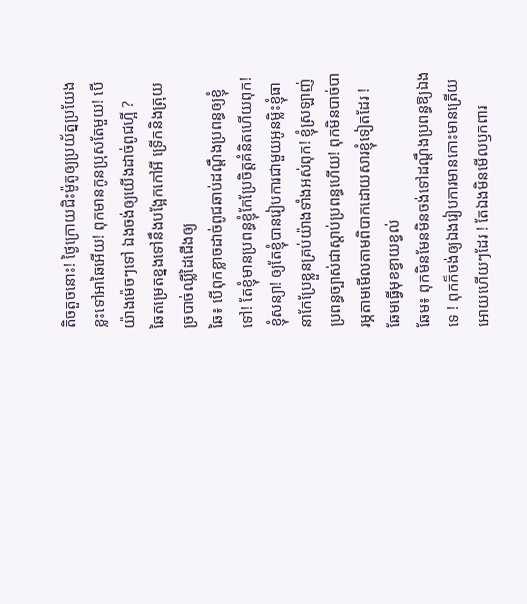តិចតួចនោះ! ថ្ងៃក្រោយជិះម៉ូតូឲ្យប្រយ័ត្នប្រយែងខ្លះទៅអាឆៃអើយ! ពុកមានកូនប្រុសតែមួយ! បើយ៉ាងម៉េចៗទៅ ឯងចង់ឲ្យយើងដាច់ពូជហ្អី ?
ឆៃតម្រេតខ្នងទៅនឹងបង្អែកកៅអី ទ្រើកនិងត្រុយច្របាច់ឈ្លីដៃជើងឲ្យ
ឆៃ៖ បើពុកខ្លាចដាច់ពូជឆាប់ដណ្តឹងប្រពន្ធឲ្យខ្ញុំទៅ! តែខ្ញុំមានប្រពន្ធខ្ញុំកែប្រែចិត្តគំនិតហើយពុក! ខ្ញុំសន្យា! ឲ្យតែខ្ញុំបានរៀបការជាមួយអូនម្លិះខ្ញុំធានាកែប្រែខ្លួនគ្រប់យ៉ាងទាំងអស់ពុក! ខ្ញុំស្រឡាញ់ប្រពន្ធច្បាស់ជាស្តាប់ប្រពន្ធហើយ! ពុកមិនបាច់បារម្ភតាមមើលតាមពិបាកដោយសារខ្ញុំទៀតដែរ !
ឆែមធ្វើមុខខ្វាយខ្វល់
ឆែម៖ ពុកមិនមែនមិនចង់ទៅដណ្តឹងប្រពន្ធឱ្យឯងទេ ! ពុកក៏ចង់ឲ្យឯងរៀបការមានកោះមានត្រើយអោយហើយៗដែរ ! តែឯងមិនមើលឫកពារ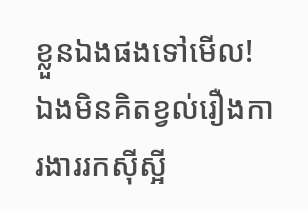ខ្លួនឯងផងទៅមើល! ឯងមិនគិតខ្វល់រឿងការងាររកស៊ីស្អី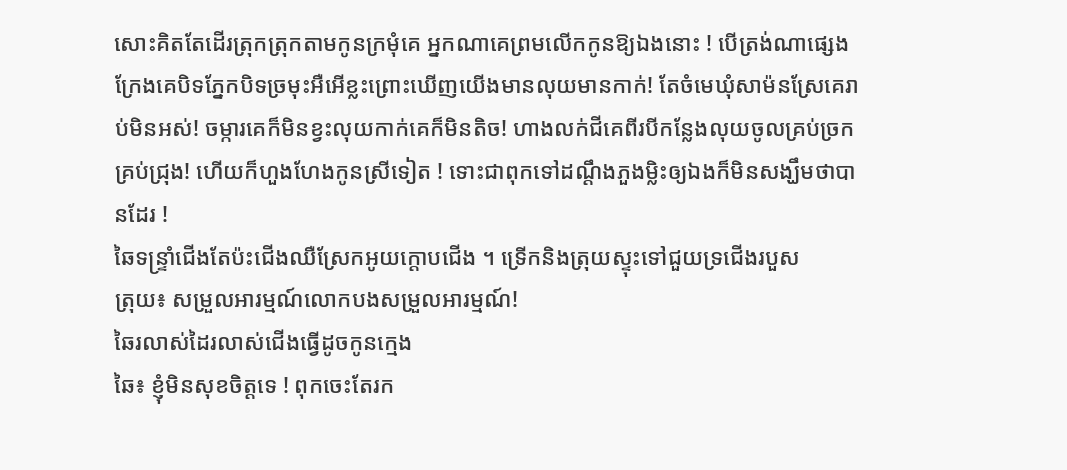សោះគិតតែដើរត្រុកត្រុកតាមកូនក្រមុំគេ អ្នកណាគេព្រមលើកកូនឱ្យឯងនោះ ! បើត្រង់ណាផ្សេងក្រែងគេបិទភ្នែកបិទច្រមុះអឺអើខ្លះព្រោះឃើញយើងមានលុយមានកាក់! តែចំមេឃុំសាម៉នស្រែគេរាប់មិនអស់! ចម្ការគេក៏មិនខ្វះលុយកាក់គេក៏មិនតិច! ហាងលក់ជីគេពីរបីកន្លែងលុយចូលគ្រប់ច្រកគ្រប់ជ្រុង! ហើយក៏ហួងហែងកូនស្រីទៀត ! ទោះជាពុកទៅដណ្តឹងភួងម្លិះឲ្យឯងក៏មិនសង្ឃឹមថាបានដែរ !
ឆៃទន្ទ្រាំជើងតែប៉ះជើងឈឺស្រែកអូយក្តោបជើង ។ ទ្រើកនិងត្រុយស្ទុះទៅជួយទ្រជើងរបួស
ត្រុយ៖ សម្រួលអារម្មណ៍លោកបងសម្រួលអារម្មណ៍!
ឆៃរលាស់ដៃរលាស់ជើងធ្វើដូចកូនក្មេង
ឆៃ៖ ខ្ញុំមិនសុខចិត្តទេ ! ពុកចេះតែរក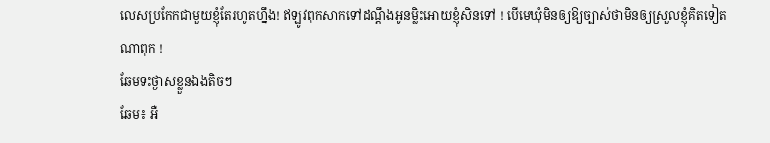លេសប្រកែកជាមួយខ្ញុំតែរហូតហ្នឹង! ឥឡូវពុកសាកទៅដណ្តឹងអូនម្លិះអោយខ្ញុំសិនទៅ ! បើមេឃុំមិនឲ្យឱ្យច្បាស់ថាមិនឲ្យស្រួលខ្ញុំគិតទៀតណាពុក !
ឆែមទះថ្ងាសខ្លួនឯងតិចៗ
ឆែម៖ អឺ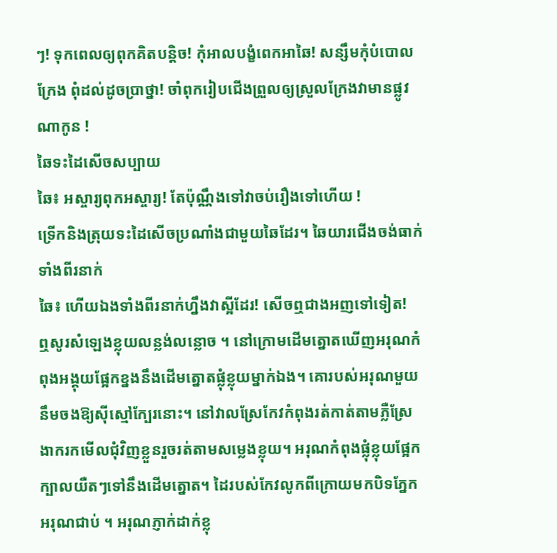ៗ! ទុកពេលឲ្យពុកគិតបន្តិច! កុំអាលបង្ខំពេកអាឆៃ! សន្សឹមកុំបំបោលក្រែង ពុំដល់ដូចប្រាថ្នា! ចាំពុករៀបជើងព្រួលឲ្យស្រួលក្រែងវាមានផ្លូវណាកូន !
ឆៃទះដៃសើចសប្បាយ
ឆៃ៖ អស្ចារ្យពុកអស្ចារ្យ! តែប៉ុណ្ណឹងទៅវាចប់រឿងទៅហើយ !
ទ្រើកនិងត្រុយទះដៃសើចប្រណាំងជាមួយឆៃដែរ។ ឆៃយារជើងចង់ធាក់ទាំងពីរនាក់
ឆៃ៖ ហើយឯងទាំងពីរនាក់ហ្នឹងវាស្អីដែរ! សើចឮជាងអញទៅទៀត!
ឮសូរសំឡេងខ្លុយលន្លង់លន្លោច ។ នៅក្រោមដើមត្នោតឃើញអរុណកំពុងអង្គុយផ្អែកខ្នងនឹងដើមត្នោតផ្លុំខ្លុយម្នាក់ឯង។ គោរបស់អរុណមួយនឹមចងឱ្យស៊ីស្មៅក្បែរនោះ។ នៅវាលស្រែកែវកំពុងរត់កាត់តាមភ្លឺស្រែងាករកមើលជុំវិញខ្លួនរួចរត់តាមសម្លេងខ្លុយ។ អរុណកំពុងផ្លុំខ្លុយផ្អែកក្បាលយឺតៗទៅនឹងដើមត្នោត។ ដៃរបស់កែវលូកពីក្រោយមកបិទភ្នែកអរុណជាប់ ។ អរុណភ្ញាក់ដាក់ខ្លុ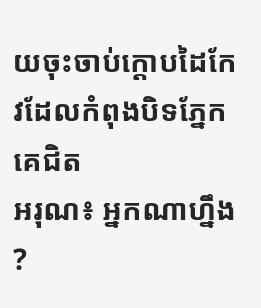យចុះចាប់ក្តោបដៃកែវដែលកំពុងបិទភ្នែកគេជិត
អរុណ៖ អ្នកណាហ្នឹង ?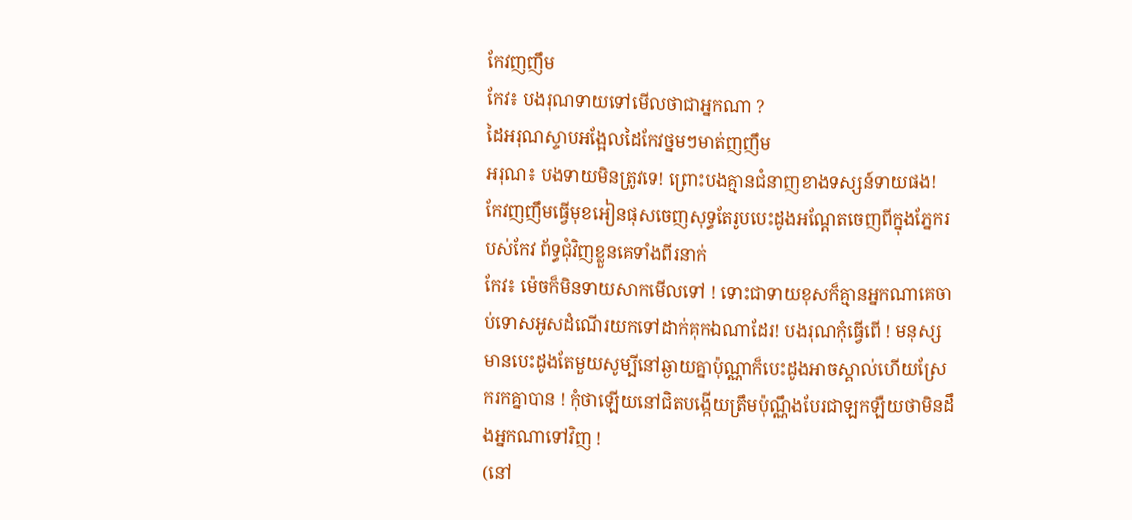កែវញញឹម
កែវ៖ បងរុណទាយទៅមើលថាជាអ្នកណា ?
ដៃអរុណស្ទាបអង្អែលដៃកែវថ្នមៗមាត់ញញឹម
អរុណ៖ បងទាយមិនត្រូវទេ! ព្រោះបងគ្មានជំនាញខាងទស្សន៍ទាយផង!
កែវញញឹមធ្វើមុខអៀនផុសចេញសុទ្ធតែរូបបេះដូងអណ្តែតចេញពីក្នុងភ្នែករបស់កែវ ព័ទ្ធជុំវិញខ្លួនគេទាំងពីរនាក់
កែវ៖ ម៉េចក៏មិនទាយសាកមើលទៅ ! ទោះជាទាយខុសក៏គ្មានអ្នកណាគេចាប់ទោសអូសដំណើរយកទៅដាក់គុកឯណាដែរ! បងរុណកុំធ្វើពើ ! មនុស្សមានបេះដូងតែមួយសូម្បីនៅឆ្ងាយគ្នាប៉ុណ្ណាក៏បេះដូងអាចស្គាល់ហើយស្រែករកគ្នាបាន ! កុំថាឡើយនៅជិតបង្កើយត្រឹមប៉ុណ្ណឹងបែរជាឡកឡឺយថាមិនដឹងអ្នកណាទៅវិញ !
(នៅ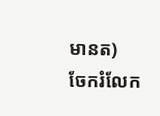មានត)
ចែករំលែក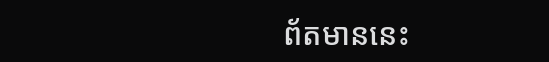ព័តមាននេះ